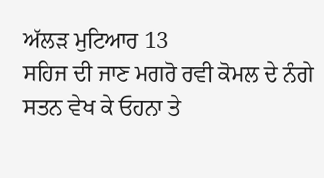ਅੱਲੜ ਮੁਟਿਆਰ 13
ਸਹਿਜ ਦੀ ਜਾਣ ਮਗਰੋ ਰਵੀ ਕੋਮਲ ਦੇ ਨੰਗੇ ਸਤਨ ਵੇਖ ਕੇ ਓਹਨਾ ਤੇ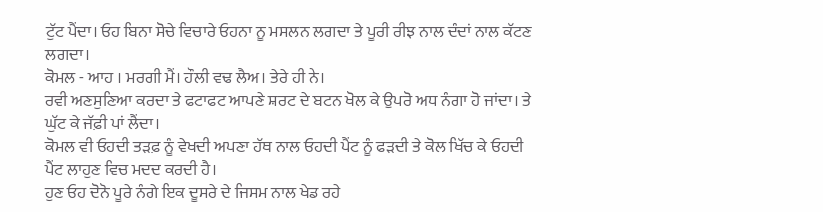ਟੁੱਟ ਪੈਂਦਾ। ਓਹ ਬਿਨਾ ਸੋਚੇ ਵਿਚਾਰੇ ਓਹਨਾ ਨੂ ਮਸਲਨ ਲਗਦਾ ਤੇ ਪੂਰੀ ਰੀਝ ਨਾਲ ਦੰਦਾਂ ਨਾਲ ਕੱਟਣ ਲਗਦਾ।
ਕੋਮਲ - ਆਹ । ਮਰਗੀ ਮੈਂ। ਹੌਲੀ ਵਢ ਲੈਅ। ਤੇਰੇ ਹੀ ਨੇ।
ਰਵੀ ਅਣਸੁਣਿਆ ਕਰਦਾ ਤੇ ਫਟਾਫਟ ਆਪਣੇ ਸ਼ਰਟ ਦੇ ਬਟਨ ਖੋਲ ਕੇ ਉਪਰੋ ਅਧ ਨੰਗਾ ਹੋ ਜਾਂਦਾ। ਤੇ ਘੁੱਟ ਕੇ ਜੱਫ਼ੀ ਪਾਂ ਲੈਂਦਾ।
ਕੋਮਲ ਵੀ ਓਹਦੀ ਤੜਫ਼ ਨੂੰ ਵੇਖਦੀ ਅਪਣਾ ਹੱਥ ਨਾਲ ਓਹਦੀ ਪੈਂਟ ਨੂੰ ਫੜਦੀ ਤੇ ਕੋਲ ਖਿੱਚ ਕੇ ਓਹਦੀ ਪੈਂਟ ਲਾਹੁਣ ਵਿਚ ਮਦਦ ਕਰਦੀ ਹੈ।
ਹੁਣ ਓਹ ਦੋਨੋ ਪੂਰੇ ਨੰਗੇ ਇਕ ਦੂਸਰੇ ਦੇ ਜਿਸਮ ਨਾਲ ਖੇਡ ਰਹੇ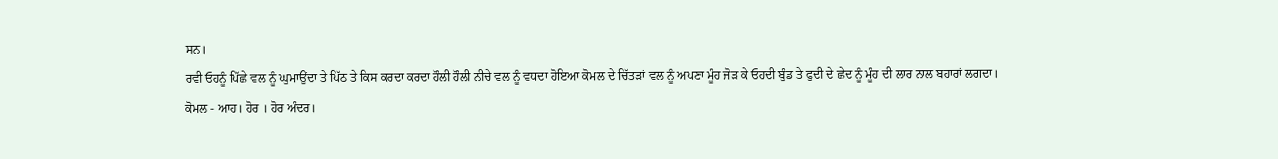ਸਨ।
ਰਵੀ ਓਹਨੂੰ ਪਿੱਛੇ ਵਲ ਨੂੰ ਘੁਮਾਉਂਦਾ ਤੇ ਪਿੱਠ ਤੇ ਕਿਸ ਕਰਦਾ ਕਰਦਾ ਹੌਲੀ ਹੌਲੀ ਨੀਚੇ ਵਲ ਨੂੰ ਵਧਦਾ ਹੋਇਆ ਕੋਮਲ ਦੇ ਚਿੱਤੜਾਂ ਵਲ ਨੂੰ ਅਪਣਾ ਮੂੰਹ ਜੋੜ ਕੇ ਓਹਦੀ ਬੁੰਡ ਤੇ ਫੁਦੀ ਦੇ ਛੇਦ ਨੂੰ ਮੂੰਹ ਦੀ ਲਾਰ ਨਾਲ ਬਹਾਰਾਂ ਲਗਦਾ।
ਕੋਮਲ - ਆਹ। ਹੋਰ । ਹੋਰ ਅੰਦਰ।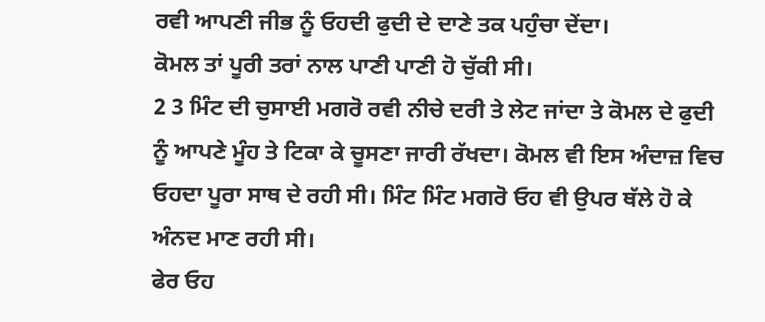ਰਵੀ ਆਪਣੀ ਜੀਭ ਨੂੰ ਓਹਦੀ ਫੁਦੀ ਦੇ ਦਾਣੇ ਤਕ ਪਹੁੰਚਾ ਦੇਂਦਾ।
ਕੋਮਲ ਤਾਂ ਪੂਰੀ ਤਰਾਂ ਨਾਲ ਪਾਣੀ ਪਾਣੀ ਹੋ ਚੁੱਕੀ ਸੀ।
2 3 ਮਿੰਟ ਦੀ ਚੁਸਾਈ ਮਗਰੋ ਰਵੀ ਨੀਚੇ ਦਰੀ ਤੇ ਲੇਟ ਜਾਂਦਾ ਤੇ ਕੋਮਲ ਦੇ ਫੁਦੀ ਨੂੰ ਆਪਣੇ ਮੂੰਹ ਤੇ ਟਿਕਾ ਕੇ ਚੂਸਣਾ ਜਾਰੀ ਰੱਖਦਾ। ਕੋਮਲ ਵੀ ਇਸ ਅੰਦਾਜ਼ ਵਿਚ ਓਹਦਾ ਪੂਰਾ ਸਾਥ ਦੇ ਰਹੀ ਸੀ। ਮਿੰਟ ਮਿੰਟ ਮਗਰੋ ਓਹ ਵੀ ਉਪਰ ਥੱਲੇ ਹੋ ਕੇ ਅੰਨਦ ਮਾਣ ਰਹੀ ਸੀ।
ਫੇਰ ਓਹ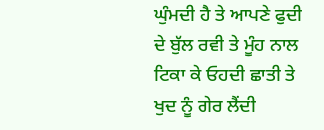ਘੁੰਮਦੀ ਹੈ ਤੇ ਆਪਣੇ ਫੁਦੀ ਦੇ ਬੁੱਲ ਰਵੀ ਤੇ ਮੂੰਹ ਨਾਲ ਟਿਕਾ ਕੇ ਓਹਦੀ ਛਾਤੀ ਤੇ ਖੁਦ ਨੂੰ ਗੇਰ ਲੈਂਦੀ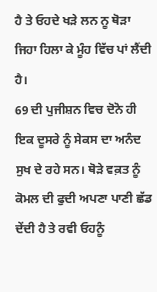ਹੈ ਤੇ ਓਹਦੇ ਖੜੇ ਲਨ ਨੂ ਥੋੜਾ ਜਿਹਾ ਹਿਲਾ ਕੇ ਮੂੰਹ ਵਿੱਚ ਪਾਂ ਲੈਂਦੀ ਹੈ।
69 ਦੀ ਪੁਜੀਸ਼ਨ ਵਿਚ ਦੋਨੋ ਹੀ ਇਕ ਦੂਸਰੇ ਨੂੰ ਸੇਕਸ ਦਾ ਅਨੰਦ ਸੁਖ ਦੇ ਰਹੇ ਸਨ। ਥੋੜੇ ਵਕ਼ਤ ਨੂੰ ਕੋਮਲ ਦੀ ਫੁਦੀ ਅਪਣਾ ਪਾਣੀ ਛੱਡ ਦੇਂਦੀ ਹੈ ਤੇ ਰਵੀ ਓਹਨੂੰ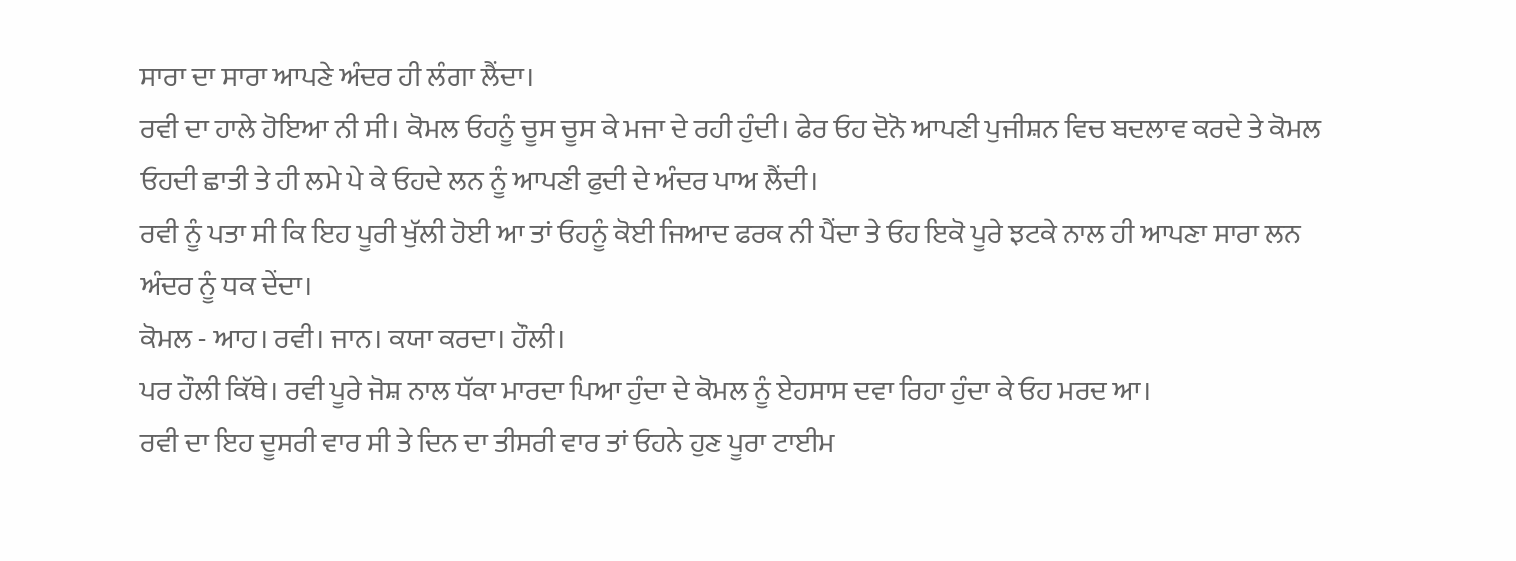ਸਾਰਾ ਦਾ ਸਾਰਾ ਆਪਣੇ ਅੰਦਰ ਹੀ ਲੰਗਾ ਲੈਂਦਾ।
ਰਵੀ ਦਾ ਹਾਲੇ ਹੋਇਆ ਨੀ ਸੀ। ਕੋਮਲ ਓਹਨੂੰ ਚੂਸ ਚੂਸ ਕੇ ਮਜਾ ਦੇ ਰਹੀ ਹੁੰਦੀ। ਫੇਰ ਓਹ ਦੋਨੋ ਆਪਣੀ ਪੁਜੀਸ਼ਨ ਵਿਚ ਬਦਲਾਵ ਕਰਦੇ ਤੇ ਕੋਮਲ ਓਹਦੀ ਛਾਤੀ ਤੇ ਹੀ ਲਮੇ ਪੇ ਕੇ ਓਹਦੇ ਲਨ ਨੂੰ ਆਪਣੀ ਫੁਦੀ ਦੇ ਅੰਦਰ ਪਾਅ ਲੈਂਦੀ।
ਰਵੀ ਨੂੰ ਪਤਾ ਸੀ ਕਿ ਇਹ ਪੂਰੀ ਖੁੱਲੀ ਹੋਈ ਆ ਤਾਂ ਓਹਨੂੰ ਕੋਈ ਜਿਆਦ ਫਰਕ ਨੀ ਪੈਂਦਾ ਤੇ ਓਹ ਇਕੋ ਪੂਰੇ ਝਟਕੇ ਨਾਲ ਹੀ ਆਪਣਾ ਸਾਰਾ ਲਨ ਅੰਦਰ ਨੂੰ ਧਕ ਦੇਂਦਾ।
ਕੋਮਲ - ਆਹ। ਰਵੀ। ਜਾਨ। ਕਯਾ ਕਰਦਾ। ਹੌਲੀ।
ਪਰ ਹੌਲੀ ਕਿੱਥੇ। ਰਵੀ ਪੂਰੇ ਜੋਸ਼ ਨਾਲ ਧੱਕਾ ਮਾਰਦਾ ਪਿਆ ਹੁੰਦਾ ਦੇ ਕੋਮਲ ਨੂੰ ਏਹਸਾਸ ਦਵਾ ਰਿਹਾ ਹੁੰਦਾ ਕੇ ਓਹ ਮਰਦ ਆ।
ਰਵੀ ਦਾ ਇਹ ਦੂਸਰੀ ਵਾਰ ਸੀ ਤੇ ਦਿਨ ਦਾ ਤੀਸਰੀ ਵਾਰ ਤਾਂ ਓਹਨੇ ਹੁਣ ਪੂਰਾ ਟਾਈਮ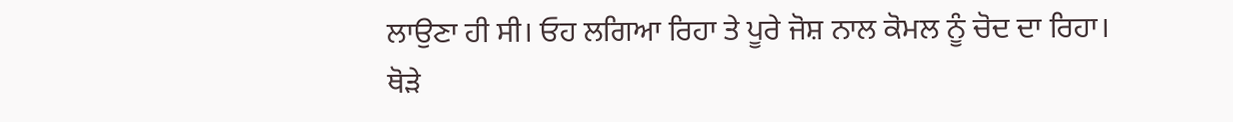ਲਾਉਣਾ ਹੀ ਸੀ। ਓਹ ਲਗਿਆ ਰਿਹਾ ਤੇ ਪੂਰੇ ਜੋਸ਼ ਨਾਲ ਕੋਮਲ ਨੂੰ ਚੋਦ ਦਾ ਰਿਹਾ।
ਥੋੜੇ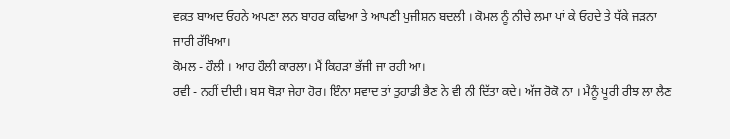ਵਕ਼ਤ ਬਾਅਦ ਓਹਨੇ ਅਪਣਾ ਲਨ ਬਾਹਰ ਕਢਿਆ ਤੇ ਆਪਣੀ ਪੁਜੀਸ਼ਨ ਬਦਲੀ । ਕੋਮਲ ਨੂੰ ਨੀਚੇ ਲਮਾ ਪਾਂ ਕੇ ਓਹਦੇ ਤੇ ਧੱਕੇ ਜੜਨਾ ਜਾਰੀ ਰੱਖਿਆ।
ਕੋਮਲ - ਹੌਲੀ । ਆਹ ਹੌਲੀ ਕਾਰਲਾ। ਮੈਂ ਕਿਹੜਾ ਭੱਜੀ ਜਾ ਰਹੀ ਆ।
ਰਵੀ - ਨਹੀਂ ਦੀਦੀ। ਬਸ ਥੋੜਾ ਜੇਹਾ ਹੋਰ। ਇੰਨਾ ਸਵਾਦ ਤਾਂ ਤੁਹਾਡੀ ਭੈਣ ਨੇ ਵੀ ਨੀ ਦਿੱਤਾ ਕਦੇ। ਅੱਜ ਰੋਕੋ ਨਾ । ਮੈਨੂੰ ਪੂਰੀ ਰੀਝ ਲਾ ਲੈਣ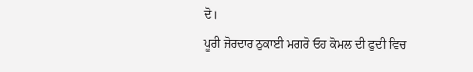ਦੋ।
ਪੂਰੀ ਜੋਰਦਾਰ ਠੁਕਾਈ ਮਗਰੋ ਓਹ ਕੋਮਲ ਦੀ ਫੁਦੀ ਵਿਚ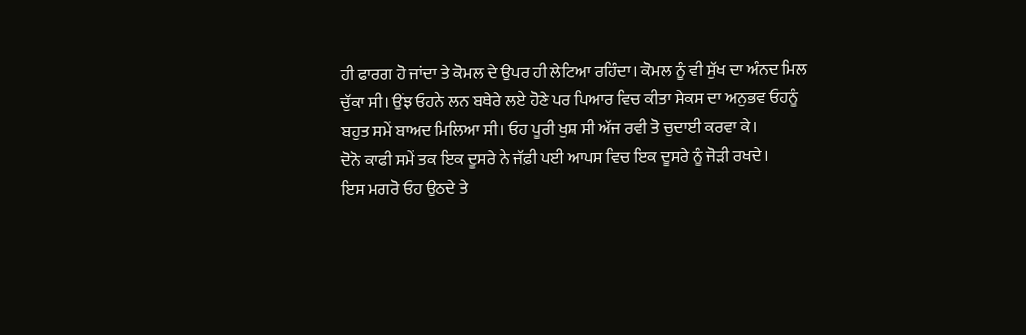ਹੀ ਫਾਰਗ ਹੋ ਜਾਂਦਾ ਤੇ ਕੋਮਲ ਦੇ ਉਪਰ ਹੀ ਲੇਟਿਆ ਰਹਿੰਦਾ। ਕੋਮਲ ਨੂੰ ਵੀ ਸੁੱਖ ਦਾ ਅੰਨਦ ਮਿਲ ਚੁੱਕਾ ਸੀ। ਉਂਝ ਓਹਨੇ ਲਨ ਬਥੇਰੇ ਲਏ ਹੋਣੇ ਪਰ ਪਿਆਰ ਵਿਚ ਕੀਤਾ ਸੇਕਸ ਦਾ ਅਨੁਭਵ ਓਹਨੂੰ ਬਹੁਤ ਸਮੇਂ ਬਾਅਦ ਮਿਲਿਆ ਸੀ। ਓਹ ਪੂਰੀ ਖੁਸ਼ ਸੀ ਅੱਜ ਰਵੀ ਤੋ ਚੁਦਾਈ ਕਰਵਾ ਕੇ।
ਦੋਨੋ ਕਾਫੀ ਸਮੇਂ ਤਕ ਇਕ ਦੂਸਰੇ ਨੇ ਜੱਫ਼ੀ ਪਈ ਆਪਸ ਵਿਚ ਇਕ ਦੂਸਰੇ ਨੂੰ ਜੋੜੀ ਰਖਦੇ।
ਇਸ ਮਗਰੋ ਓਹ ਉਠਦੇ ਤੇ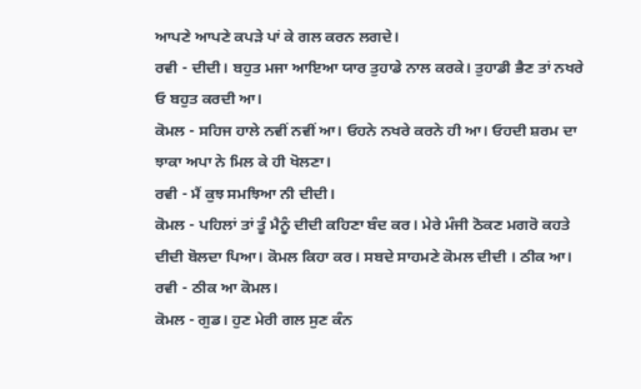ਆਪਣੇ ਆਪਣੇ ਕਪੜੇ ਪਾਂ ਕੇ ਗਲ ਕਰਨ ਲਗਦੇ।
ਰਵੀ - ਦੀਦੀ। ਬਹੁਤ ਮਜਾ ਆਇਆ ਯਾਰ ਤੁਹਾਡੇ ਨਾਲ ਕਰਕੇ। ਤੁਹਾਡੀ ਭੈਣ ਤਾਂ ਨਖਰੇ ਓ ਬਹੁਤ ਕਰਦੀ ਆ।
ਕੋਮਲ - ਸਹਿਜ ਹਾਲੇ ਨਵੀਂ ਨਵੀਂ ਆ। ਓਹਨੇ ਨਖਰੇ ਕਰਨੇ ਹੀ ਆ। ਓਹਦੀ ਸ਼ਰਮ ਦਾ ਝਾਕਾ ਅਪਾ ਨੇ ਮਿਲ ਕੇ ਹੀ ਖੋਲਣਾ।
ਰਵੀ - ਮੈਂ ਕੁਝ ਸਮਝਿਆ ਨੀ ਦੀਦੀ।
ਕੋਮਲ - ਪਹਿਲਾਂ ਤਾਂ ਤੂੰ ਮੈਨੂੰ ਦੀਦੀ ਕਹਿਣਾ ਬੰਦ ਕਰ। ਮੇਰੇ ਮੰਜੀ ਠੋਕਣ ਮਗਰੋ ਕਹਤੇ ਦੀਦੀ ਬੋਲਦਾ ਪਿਆ। ਕੋਮਲ ਕਿਹਾ ਕਰ। ਸਬਦੇ ਸਾਹਮਣੇ ਕੋਮਲ ਦੀਦੀ । ਠੀਕ ਆ।
ਰਵੀ - ਠੀਕ ਆ ਕੋਮਲ।
ਕੋਮਲ - ਗੁਡ। ਹੁਣ ਮੇਰੀ ਗਲ ਸੁਣ ਕੰਨ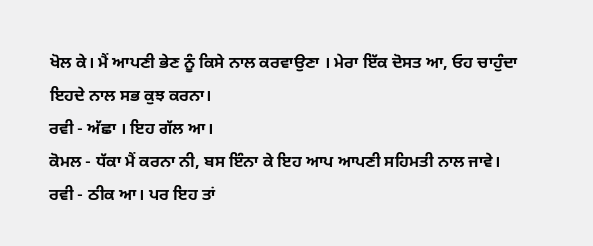ਖੋਲ ਕੇ। ਮੈਂ ਆਪਣੀ ਭੇਣ ਨੂੰ ਕਿਸੇ ਨਾਲ ਕਰਵਾਉਣਾ । ਮੇਰਾ ਇੱਕ ਦੋਸਤ ਆ, ਓਹ ਚਾਹੁੰਦਾ ਇਹਦੇ ਨਾਲ ਸਭ ਕੁਝ ਕਰਨਾ।
ਰਵੀ - ਅੱਛਾ । ਇਹ ਗੱਲ ਆ।
ਕੋਮਲ - ਧੱਕਾ ਮੈਂ ਕਰਨਾ ਨੀ, ਬਸ ਇੰਨਾ ਕੇ ਇਹ ਆਪ ਆਪਣੀ ਸਹਿਮਤੀ ਨਾਲ ਜਾਵੇ।
ਰਵੀ - ਠੀਕ ਆ। ਪਰ ਇਹ ਤਾਂ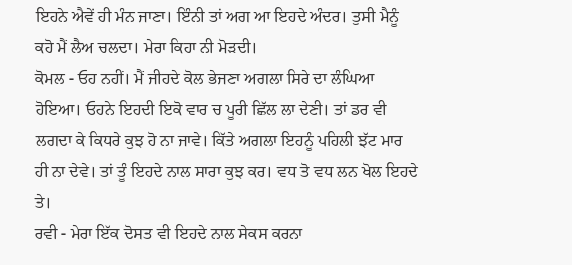ਇਹਨੇ ਐਵੇਂ ਹੀ ਮੰਨ ਜਾਣਾ। ਇੰਨੀ ਤਾਂ ਅਗ ਆ ਇਹਦੇ ਅੰਦਰ। ਤੁਸੀ ਮੈਨੂੰ ਕਹੋ ਮੈਂ ਲੈਅ ਚਲਦਾ। ਮੇਰਾ ਕਿਹਾ ਨੀ ਮੋੜਦੀ।
ਕੋਮਲ - ਓਹ ਨਹੀਂ। ਮੈਂ ਜੀਹਦੇ ਕੋਲ ਭੇਜਣਾ ਅਗਲਾ ਸਿਰੇ ਦਾ ਲੰਘਿਆ ਹੋਇਆ। ਓਹਨੇ ਇਹਦੀ ਇਕੋ ਵਾਰ ਚ ਪੂਰੀ ਛਿੱਲ ਲਾ ਦੇਣੀ। ਤਾਂ ਡਰ ਵੀ ਲਗਦਾ ਕੇ ਕਿਧਰੇ ਕੁਝ ਹੋ ਨਾ ਜਾਵੇ। ਕਿੱਤੇ ਅਗਲਾ ਇਹਨੂੰ ਪਹਿਲੀ ਝੱਟ ਮਾਰ ਹੀ ਨਾ ਦੇਵੇ। ਤਾਂ ਤੂੰ ਇਹਦੇ ਨਾਲ ਸਾਰਾ ਕੁਝ ਕਰ। ਵਧ ਤੋ ਵਧ ਲਨ ਖੋਲ ਇਹਦੇ ਤੇ।
ਰਵੀ - ਮੇਰਾ ਇੱਕ ਦੋਸਤ ਵੀ ਇਹਦੇ ਨਾਲ ਸੇਕਸ ਕਰਨਾ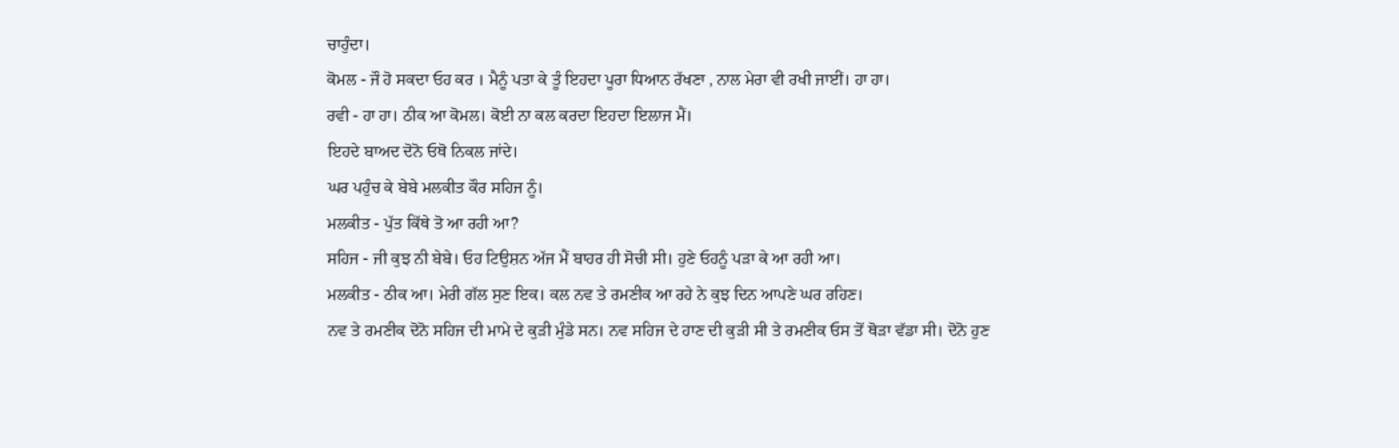ਚਾਹੁੰਦਾ।
ਕੋਮਲ - ਜੌ ਹੋ ਸਕਦਾ ਓਹ ਕਰ । ਮੈਨੂੰ ਪਤਾ ਕੇ ਤੂੰ ਇਹਦਾ ਪੂਰਾ ਧਿਆਨ ਰੱਖਣਾ , ਨਾਲ ਮੇਰਾ ਵੀ ਰਖੀ ਜਾਈਂ। ਹਾ ਹਾ।
ਰਵੀ - ਹਾ ਹਾ। ਠੀਕ ਆ ਕੋਮਲ। ਕੋਈ ਨਾ ਕਲ ਕਰਦਾ ਇਹਦਾ ਇਲਾਜ ਮੈਂ।
ਇਹਦੇ ਬਾਅਦ ਦੋਨੋ ਓਥੋ ਨਿਕਲ ਜਾਂਦੇ।
ਘਰ ਪਹੁੰਚ ਕੇ ਬੇਬੇ ਮਲਕੀਤ ਕੌਰ ਸਹਿਜ ਨੂੰ।
ਮਲਕੀਤ - ਪੁੱਤ ਕਿੱਥੇ ਤੋ ਆ ਰਹੀ ਆ?
ਸਹਿਜ - ਜੀ ਕੁਝ ਨੀ ਬੇਬੇ। ਓਹ ਟਿਉਸ਼ਨ ਅੱਜ ਮੈਂ ਬਾਹਰ ਹੀ ਸੋਚੀ ਸੀ। ਹੁਣੇ ਓਹਨੂੰ ਪੜਾ ਕੇ ਆ ਰਹੀ ਆ।
ਮਲਕੀਤ - ਠੀਕ ਆ। ਮੇਰੀ ਗੱਲ ਸੁਣ ਇਕ। ਕਲ ਨਵ ਤੇ ਰਮਣੀਕ ਆ ਰਹੇ ਨੇ ਕੁਝ ਦਿਨ ਆਪਣੇ ਘਰ ਰਹਿਣ।
ਨਵ ਤੇ ਰਮਣੀਕ ਦੋਨੋ ਸਹਿਜ ਦੀ ਮਾਮੇ ਦੇ ਕੁੜੀ ਮੁੰਡੇ ਸਨ। ਨਵ ਸਹਿਜ ਦੇ ਹਾਣ ਦੀ ਕੁੜੀ ਸੀ ਤੇ ਰਮਣੀਕ ਓਸ ਤੋਂ ਥੋੜਾ ਵੱਡਾ ਸੀ। ਦੋਨੋ ਹੁਣ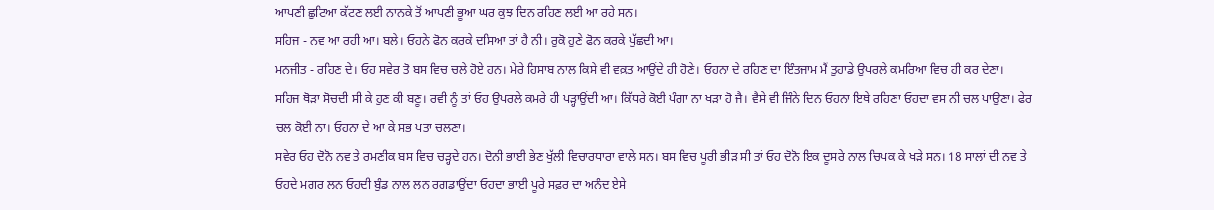ਆਪਣੀ ਛੁਟਿਆ ਕੱਟਣ ਲਈ ਨਾਨਕੇ ਤੋਂ ਆਪਣੀ ਭੂਆ ਘਰ ਕੁਝ ਦਿਨ ਰਹਿਣ ਲਈ ਆ ਰਹੇ ਸਨ।
ਸਹਿਜ - ਨਵ ਆ ਰਹੀ ਆ। ਬਲੇ। ਓਹਨੇ ਫੋਨ ਕਰਕੇ ਦਸਿਆ ਤਾਂ ਹੈ ਨੀ। ਰੁਕੋ ਹੁਣੇ ਫੋਨ ਕਰਕੇ ਪੁੱਛਦੀ ਆ।
ਮਨਜੀਤ - ਰਹਿਣ ਦੇ। ਓਹ ਸਵੇਰ ਤੋ ਬਸ ਵਿਚ ਚਲੇ ਹੋਏ ਹਨ। ਮੇਰੇ ਹਿਸਾਬ ਨਾਲ ਕਿਸੇ ਵੀ ਵਕ਼ਤ ਆਉਂਦੇ ਹੀ ਹੋਣੇ। ਓਹਨਾ ਦੇ ਰਹਿਣ ਦਾ ਇੰਤਜਾਮ ਮੈਂ ਤੁਹਾਡੇ ਉਪਰਲੇ ਕਮਰਿਆ ਵਿਚ ਹੀ ਕਰ ਦੇਣਾ।
ਸਹਿਜ ਥੋੜਾ ਸੋਚਦੀ ਸੀ ਕੇ ਹੁਣ ਕੀ ਬਣੂ। ਰਵੀ ਨੂੰ ਤਾਂ ਓਹ ਉਪਰਲੇ ਕਮਰੇ ਹੀ ਪੜ੍ਹਾਉਂਦੀ ਆ। ਕਿੱਧਰੇ ਕੋਈ ਪੰਗਾ ਨਾ ਖੜਾ ਹੋ ਜੈ। ਵੈਸੇ ਵੀ ਜਿੰਨੇ ਦਿਨ ਓਹਨਾ ਇਥੇ ਰਹਿਣਾ ਓਹਦਾ ਵਸ ਨੀ ਚਲ ਪਾਉਣਾ। ਫੇਰ ਚਲ ਕੋਈ ਨਾ। ਓਹਨਾ ਦੇ ਆ ਕੇ ਸਭ ਪਤਾ ਚਲਣਾ।
ਸਵੇਰ ਓਹ ਦੋਨੋ ਨਵ ਤੇ ਰਮਣੀਕ ਬਸ ਵਿਚ ਚੜ੍ਹਦੇ ਹਨ। ਦੋਨੀ ਭਾਈ ਭੇਣ ਖੁੱਲੀ ਵਿਚਾਰਧਾਰਾ ਵਾਲੇ ਸਨ। ਬਸ ਵਿਚ ਪੂਰੀ ਭੀੜ ਸੀ ਤਾਂ ਓਹ ਦੋਨੋ ਇਕ ਦੂਸਰੇ ਨਾਲ ਚਿਪਕ ਕੇ ਖੜੇ ਸਨ। 18 ਸਾਲਾਂ ਦੀ ਨਵ ਤੇ ਓਹਦੇ ਮਗਰ ਲਨ ਓਹਦੀ ਬੁੰਡ ਨਾਲ ਲਨ ਰਗਡਾਉਂਦਾ ਓਹਦਾ ਭਾਈ ਪੂਰੇ ਸਫ਼ਰ ਦਾ ਅਨੰਦ ਏਸੇ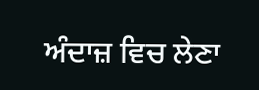ਅੰਦਾਜ਼ ਵਿਚ ਲੇਣਾ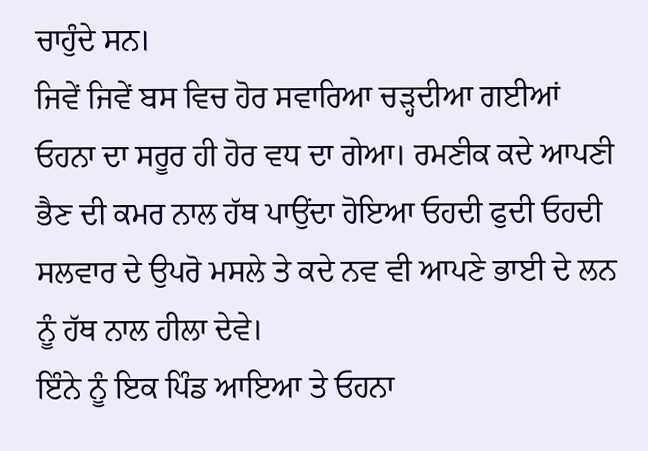ਚਾਹੁੰਦੇ ਸਨ।
ਜਿਵੇਂ ਜਿਵੇਂ ਬਸ ਵਿਚ ਹੋਰ ਸਵਾਰਿਆ ਚੜ੍ਹਦੀਆ ਗਈਆਂ ਓਹਨਾ ਦਾ ਸਰੂਰ ਹੀ ਹੋਰ ਵਧ ਦਾ ਗੇਆ। ਰਮਣੀਕ ਕਦੇ ਆਪਣੀ ਭੈਣ ਦੀ ਕਮਰ ਨਾਲ ਹੱਥ ਪਾਉਂਦਾ ਹੋਇਆ ਓਹਦੀ ਫੁਦੀ ਓਹਦੀ ਸਲਵਾਰ ਦੇ ਉਪਰੋ ਮਸਲੇ ਤੇ ਕਦੇ ਨਵ ਵੀ ਆਪਣੇ ਭਾਈ ਦੇ ਲਨ ਨੂੰ ਹੱਥ ਨਾਲ ਹੀਲਾ ਦੇਵੇ।
ਇੰਨੇ ਨੂੰ ਇਕ ਪਿੰਡ ਆਇਆ ਤੇ ਓਹਨਾ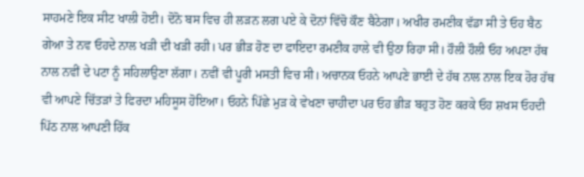ਸਾਹਮਣੇ ਇਕ ਸੀਟ ਖਾਲੀ ਹੋਈ। ਦੋਨੋ ਬਸ ਵਿਚ ਹੀ ਲੜਨ ਲਗ ਪਏ ਕੇ ਦੋਨਾਂ ਵਿੱਚੋ ਕੌਣ ਬੈਠੇਗਾ। ਅਖੀਰ ਰਮਣੀਕ ਵੱਡਾ ਸੀ ਤੇ ਓਹ ਬੈਠ ਗੇਆ ਤੇ ਨਵ ਓਹਦੇ ਨਾਲ ਖੜੀ ਦੀ ਖੜੀ ਰਹੀ। ਪਰ ਭੀੜ ਹੋਣ ਦਾ ਫਾਇਦਾ ਰਮਣੀਕ ਹਾਲੇ ਵੀ ਉਠਾ ਰਿਹਾ ਸੀ। ਹੌਲੀ ਹੌਲੀ ਓਹ ਅਪਣਾ ਹੱਥ ਨਾਲ ਨਵੀਂ ਦੇ ਪਟਾ ਨੂੰ ਸਹਿਲਾਉਣਾ ਲੱਗਾ। ਨਵੀਂ ਵੀ ਪੂਰੀ ਮਸਤੀ ਵਿਚ ਸੀ। ਅਚਾਨਕ ਓਹਨੇ ਆਪਣੇ ਭਾਈ ਦੇ ਹੱਥ ਨਾਲ ਨਾਲ ਇਕ ਹੋਰ ਹੱਥ ਵੀ ਆਪਣੇ ਚਿੱਤੜਾਂ ਤੇ ਫਿਰਦਾ ਮਹਿਸੂਸ ਹੋਇਆ। ਓਹਨੇ ਪਿੱਛੇ ਮੁੜ ਕੇ ਵੇਖਣਾ ਚਾਹੀਦਾ ਪਰ ਓਹ ਭੀੜ ਬਹੁਤ ਹੋਣ ਕਰਕੇ ਓਹ ਸ਼ਖਸ ਓਹਦੀ ਪਿੱਠ ਨਾਲ ਆਪਣੀ ਹਿੱਕ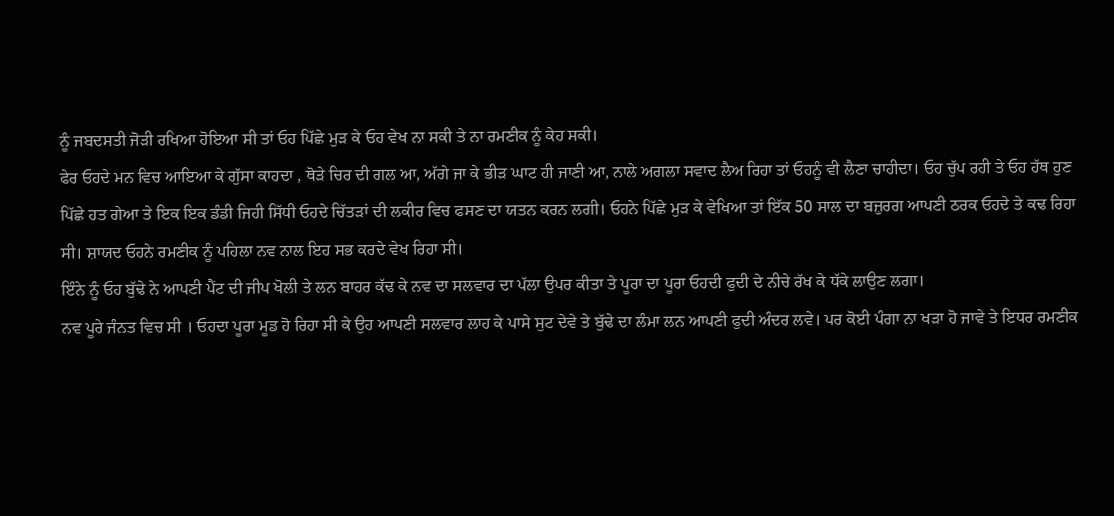ਨੂੰ ਜਬਦਸਤੀ ਜੋੜੀ ਰਖਿਆ ਹੋਇਆ ਸੀ ਤਾਂ ਓਹ ਪਿੱਛੇ ਮੁੜ ਕੇ ਓਹ ਵੇਖ ਨਾ ਸਕੀ ਤੇ ਨਾ ਰਮਣੀਕ ਨੂੰ ਕੇਹ ਸਕੀ।
ਫੇਰ ਓਹਦੇ ਮਨ ਵਿਚ ਆਇਆ ਕੇ ਗੁੱਸਾ ਕਾਹਦਾ , ਥੋੜੇ ਚਿਰ ਦੀ ਗਲ ਆ, ਅੱਗੇ ਜਾ ਕੇ ਭੀੜ ਘਾਟ ਹੀ ਜਾਣੀ ਆ, ਨਾਲੇ ਅਗਲਾ ਸਵਾਦ ਲੈਅ ਰਿਹਾ ਤਾਂ ਓਹਨੂੰ ਵੀ ਲੈਣਾ ਚਾਹੀਦਾ। ਓਹ ਚੁੱਪ ਰਹੀ ਤੇ ਓਹ ਹੱਥ ਹੁਣ ਪਿੱਛੇ ਹਤ ਗੇਆ ਤੇ ਇਕ ਇਕ ਡੰਡੀ ਜਿਹੀ ਸਿੱਧੀ ਓਹਦੇ ਚਿੱਤੜਾਂ ਦੀ ਲਕੀਰ ਵਿਚ ਫਸਣ ਦਾ ਯਤਨ ਕਰਨ ਲਗੀ। ਓਹਨੇ ਪਿੱਛੇ ਮੁੜ ਕੇ ਵੇਖਿਆ ਤਾਂ ਇੱਕ 50 ਸਾਲ ਦਾ ਬਜ਼ੁਰਗ ਆਪਣੀ ਠਰਕ ਓਹਦੇ ਤੇ ਕਢ ਰਿਹਾ ਸੀ। ਸ਼ਾਯਦ ਓਹਨੇ ਰਮਣੀਕ ਨੂੰ ਪਹਿਲਾ ਨਵ ਨਾਲ ਇਹ ਸਭ ਕਰਦੇ ਵੇਖ ਰਿਹਾ ਸੀ।
ਇੰਨੇ ਨੂੰ ਓਹ ਬੁੱਢੇ ਨੇ ਆਪਣੀ ਪੈਂਟ ਦੀ ਜੀਪ ਖੋਲੀ ਤੇ ਲਨ ਬਾਹਰ ਕੱਢ ਕੇ ਨਵ ਦਾ ਸਲਵਾਰ ਦਾ ਪੱਲਾ ਉਪਰ ਕੀਤਾ ਤੇ ਪੂਰਾ ਦਾ ਪੂਰਾ ਓਹਦੀ ਫੁਦੀ ਦੇ ਨੀਚੇ ਰੱਖ ਕੇ ਧੱਕੇ ਲਾਉਣ ਲਗਾ।
ਨਵ ਪੂਰੇ ਜੰਨਤ ਵਿਚ ਸੀ । ਓਹਦਾ ਪੂਰਾ ਮੂਡ ਹੋ ਰਿਹਾ ਸੀ ਕੇ ਉਹ ਆਪਣੀ ਸਲਵਾਰ ਲਾਹ ਕੇ ਪਾਸੇ ਸੁਟ ਦੇਵੇ ਤੇ ਬੁੱਢੇ ਦਾ ਲੰਮਾ ਲਨ ਆਪਣੀ ਫੁਦੀ ਅੰਦਰ ਲਵੇ। ਪਰ ਕੋਈ ਪੰਗਾ ਨਾ ਖੜਾ ਹੋ ਜਾਵੇ ਤੇ ਇਧਰ ਰਮਣੀਕ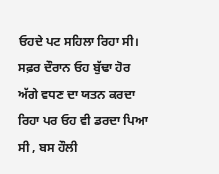ਓਹਦੇ ਪਟ ਸਹਿਲਾ ਰਿਹਾ ਸੀ।
ਸਫ਼ਰ ਦੌਰਾਨ ਓਹ ਬੁੱਢਾ ਹੋਰ ਅੱਗੇ ਵਧਣ ਦਾ ਯਤਨ ਕਰਦਾ ਰਿਹਾ ਪਰ ਓਹ ਵੀ ਡਰਦਾ ਪਿਆ ਸੀ , ਬਸ ਹੌਲੀ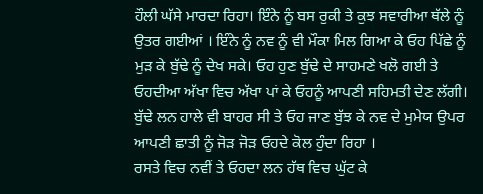ਹੌਲੀ ਘੱਸੇ ਮਾਰਦਾ ਰਿਹਾ। ਇੰਨੇ ਨੂੰ ਬਸ ਰੁਕੀ ਤੇ ਕੁਝ ਸਵਾਰੀਆ ਥੱਲੇ ਨੂੰ ਉਤਰ ਗਈਆਂ । ਇੰਨੇ ਨੂੰ ਨਵ ਨੂੰ ਵੀ ਮੌਕਾ ਮਿਲ ਗਿਆ ਕੇ ਓਹ ਪਿੱਛੇ ਨੂੰ ਮੁੜ ਕੇ ਬੁੱਢੇ ਨੂੰ ਦੇਖ ਸਕੇ। ਓਹ ਹੁਣ ਬੁੱਢੇ ਦੇ ਸਾਹਮਣੇ ਖਲੋ ਗਈ ਤੇ ਓਹਦੀਆ ਅੱਖਾ ਵਿਚ ਅੱਖਾ ਪਾਂ ਕੇ ਓਹਨੂੰ ਆਪਣੀ ਸਹਿਮਤੀ ਦੇਣ ਲੱਗੀ।
ਬੁੱਢੇ ਲਨ ਹਾਲੇ ਵੀ ਬਾਹਰ ਸੀ ਤੇ ਓਹ ਜਾਣ ਬੁੱਝ ਕੇ ਨਵ ਦੇ ਮੁਮੇਯ ਉਪਰ ਆਪਣੀ ਛਾਤੀ ਨੂੰ ਜੋੜ ਜੋੜ ਓਹਦੇ ਕੋਲ ਹੁੰਦਾ ਰਿਹਾ ।
ਰਸਤੇ ਵਿਚ ਨਵੀਂ ਤੇ ਓਹਦਾ ਲਨ ਹੱਥ ਵਿਚ ਘੁੱਟ ਕੇ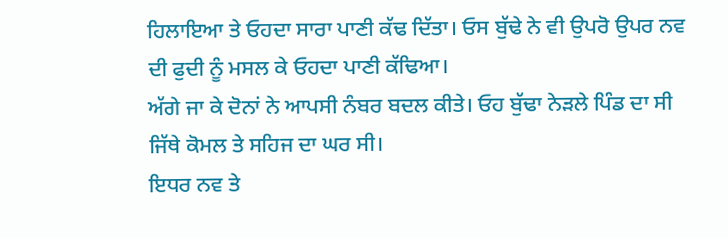ਹਿਲਾਇਆ ਤੇ ਓਹਦਾ ਸਾਰਾ ਪਾਣੀ ਕੱਢ ਦਿੱਤਾ। ਓਸ ਬੁੱਢੇ ਨੇ ਵੀ ਉਪਰੋ ਉਪਰ ਨਵ ਦੀ ਫੁਦੀ ਨੂੰ ਮਸਲ ਕੇ ਓਹਦਾ ਪਾਣੀ ਕੱਢਿਆ।
ਅੱਗੇ ਜਾ ਕੇ ਦੋਨਾਂ ਨੇ ਆਪਸੀ ਨੰਬਰ ਬਦਲ ਕੀਤੇ। ਓਹ ਬੁੱਢਾ ਨੇੜਲੇ ਪਿੰਡ ਦਾ ਸੀ ਜਿੱਥੇ ਕੋਮਲ ਤੇ ਸਹਿਜ ਦਾ ਘਰ ਸੀ।
ਇਧਰ ਨਵ ਤੇ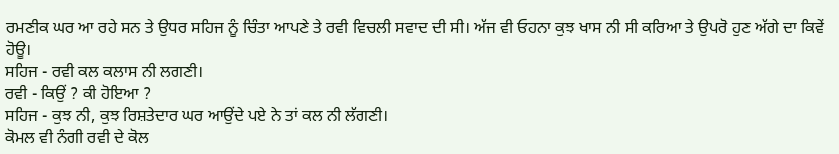ਰਮਣੀਕ ਘਰ ਆ ਰਹੇ ਸਨ ਤੇ ਉਧਰ ਸਹਿਜ ਨੂੰ ਚਿੰਤਾ ਆਪਣੇ ਤੇ ਰਵੀ ਵਿਚਲੀ ਸਵਾਦ ਦੀ ਸੀ। ਅੱਜ ਵੀ ਓਹਨਾ ਕੁਝ ਖਾਸ ਨੀ ਸੀ ਕਰਿਆ ਤੇ ਉਪਰੋ ਹੁਣ ਅੱਗੇ ਦਾ ਕਿਵੇਂ ਹੋਊ।
ਸਹਿਜ - ਰਵੀ ਕਲ ਕਲਾਸ ਨੀ ਲਗਣੀ।
ਰਵੀ - ਕਿਉਂ ? ਕੀ ਹੋਇਆ ?
ਸਹਿਜ - ਕੁਝ ਨੀ, ਕੁਝ ਰਿਸ਼ਤੇਦਾਰ ਘਰ ਆਉਂਦੇ ਪਏ ਨੇ ਤਾਂ ਕਲ ਨੀ ਲੱਗਣੀ।
ਕੋਮਲ ਵੀ ਨੰਗੀ ਰਵੀ ਦੇ ਕੋਲ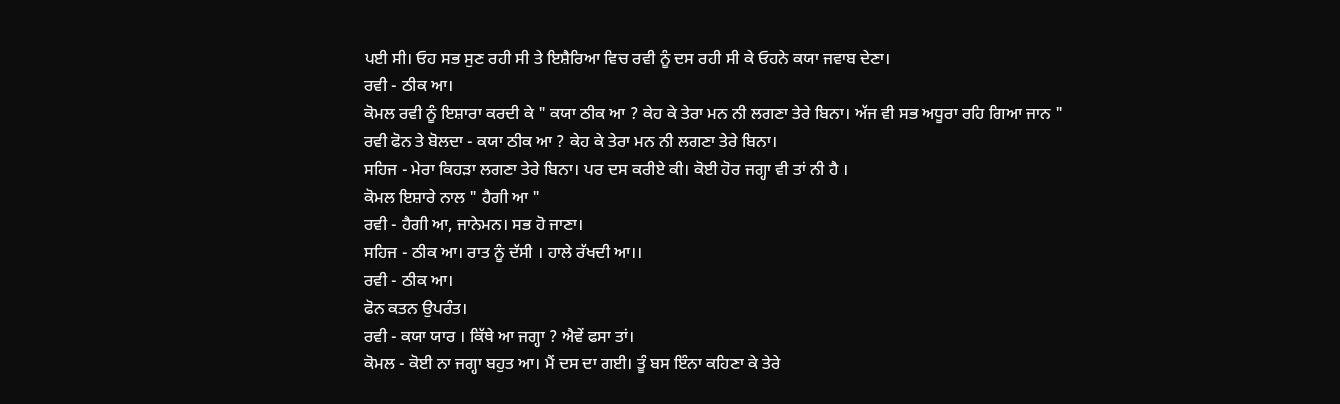ਪਈ ਸੀ। ਓਹ ਸਭ ਸੁਣ ਰਹੀ ਸੀ ਤੇ ਇਸ਼ੈਰਿਆ ਵਿਚ ਰਵੀ ਨੂੰ ਦਸ ਰਹੀ ਸੀ ਕੇ ਓਹਨੇ ਕਯਾ ਜਵਾਬ ਦੇਣਾ।
ਰਵੀ - ਠੀਕ ਆ।
ਕੋਮਲ ਰਵੀ ਨੂੰ ਇਸ਼ਾਰਾ ਕਰਦੀ ਕੇ " ਕਯਾ ਠੀਕ ਆ ? ਕੇਹ ਕੇ ਤੇਰਾ ਮਨ ਨੀ ਲਗਣਾ ਤੇਰੇ ਬਿਨਾ। ਅੱਜ ਵੀ ਸਭ ਅਧੂਰਾ ਰਹਿ ਗਿਆ ਜਾਨ "
ਰਵੀ ਫੋਨ ਤੇ ਬੋਲਦਾ - ਕਯਾ ਠੀਕ ਆ ? ਕੇਹ ਕੇ ਤੇਰਾ ਮਨ ਨੀ ਲਗਣਾ ਤੇਰੇ ਬਿਨਾ।
ਸਹਿਜ - ਮੇਰਾ ਕਿਹੜਾ ਲਗਣਾ ਤੇਰੇ ਬਿਨਾ। ਪਰ ਦਸ ਕਰੀਏ ਕੀ। ਕੋਈ ਹੋਰ ਜਗ੍ਹਾ ਵੀ ਤਾਂ ਨੀ ਹੈ ।
ਕੋਮਲ ਇਸ਼ਾਰੇ ਨਾਲ " ਹੈਗੀ ਆ "
ਰਵੀ - ਹੈਗੀ ਆ, ਜਾਨੇਮਨ। ਸਭ ਹੋ ਜਾਣਾ।
ਸਹਿਜ - ਠੀਕ ਆ। ਰਾਤ ਨੂੰ ਦੱਸੀ । ਹਾਲੇ ਰੱਖਦੀ ਆ।।
ਰਵੀ - ਠੀਕ ਆ।
ਫੋਨ ਕਤਨ ਉਪਰੰਤ।
ਰਵੀ - ਕਯਾ ਯਾਰ । ਕਿੱਥੇ ਆ ਜਗ੍ਹਾ ? ਐਵੇਂ ਫਸਾ ਤਾਂ।
ਕੋਮਲ - ਕੋਈ ਨਾ ਜਗ੍ਹਾ ਬਹੁਤ ਆ। ਮੈਂ ਦਸ ਦਾ ਗਈ। ਤੂੰ ਬਸ ਇੰਨਾ ਕਹਿਣਾ ਕੇ ਤੇਰੇ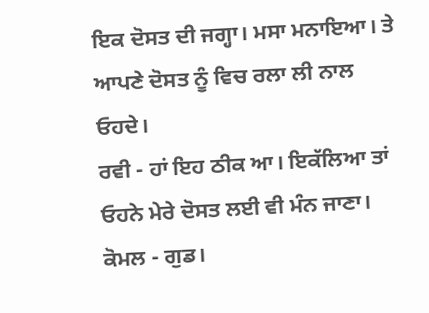ਇਕ ਦੋਸਤ ਦੀ ਜਗ੍ਹਾ। ਮਸਾ ਮਨਾਇਆ। ਤੇ ਆਪਣੇ ਦੋਸਤ ਨੂੰ ਵਿਚ ਰਲਾ ਲੀ ਨਾਲ ਓਹਦੇ।
ਰਵੀ - ਹਾਂ ਇਹ ਠੀਕ ਆ। ਇਕੱਲਿਆ ਤਾਂ ਓਹਨੇ ਮੇਰੇ ਦੋਸਤ ਲਈ ਵੀ ਮੰਨ ਜਾਣਾ।
ਕੋਮਲ - ਗੁਡ।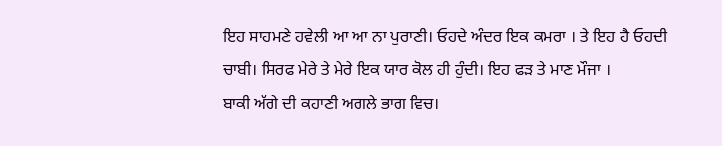ਇਹ ਸਾਹਮਣੇ ਹਵੇਲੀ ਆ ਆ ਨਾ ਪੁਰਾਣੀ। ਓਹਦੇ ਅੰਦਰ ਇਕ ਕਮਰਾ । ਤੇ ਇਹ ਹੈ ਓਹਦੀ ਚਾਬੀ। ਸਿਰਫ ਮੇਰੇ ਤੇ ਮੇਰੇ ਇਕ ਯਾਰ ਕੋਲ ਹੀ ਹੁੰਦੀ। ਇਹ ਫੜ ਤੇ ਮਾਣ ਮੌਜਾ ।
ਬਾਕੀ ਅੱਗੇ ਦੀ ਕਹਾਣੀ ਅਗਲੇ ਭਾਗ ਵਿਚ।